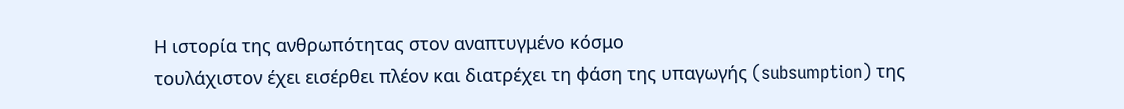Η ιστορία της ανθρωπότητας στον αναπτυγμένο κόσμο
τουλάχιστον έχει εισέρθει πλέον και διατρέχει τη φάση της υπαγωγής (subsumption) της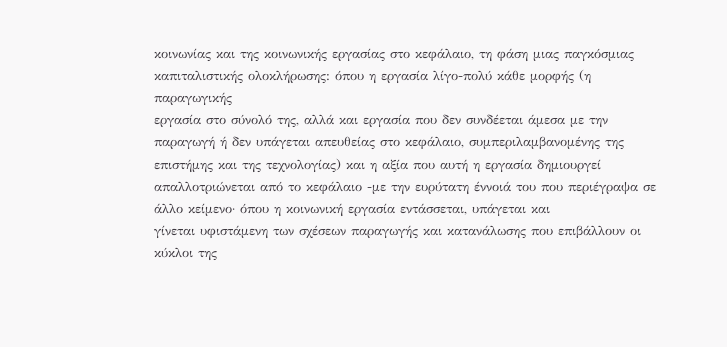κοινωνίας και της κοινωνικής εργασίας στο κεφάλαιο, τη φάση μιας παγκόσμιας
καπιταλιστικής ολοκλήρωσης: όπου η εργασία λίγο-πολύ κάθε μορφής (η παραγωγικής
εργασία στο σύνολό της, αλλά και εργασία που δεν συνδέεται άμεσα με την
παραγωγή ή δεν υπάγεται απευθείας στο κεφάλαιο, συμπεριλαμβανομένης της
επιστήμης και της τεχνολογίας) και η αξία που αυτή η εργασία δημιουργεί
απαλλοτριώνεται από το κεφάλαιο -με την ευρύτατη έννοιά του που περιέγραψα σε
άλλο κείμενο· όπου η κοινωνική εργασία εντάσσεται, υπάγεται και
γίνεται υφιστάμενη των σχέσεων παραγωγής και κατανάλωσης που επιβάλλουν οι
κύκλοι της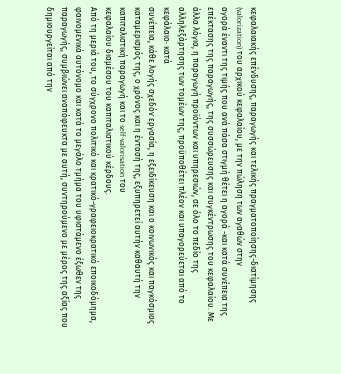κεφαλαιακής επένδυσης, παραγωγής και τελικής πραγματοποίησης-διατίμησης
(valorization) του αρχικού κεφαλαίου, με την πώληση των αγαθών στην
αγορά έναντι της τιμής που ανά πάσα στιγμή θέτει η αγορά -και κατά συνέπεια της
επέκτασης της παραγωγής, της συσσώρευσης και συγκέντρωσης του κεφαλαίου. Με
άλλα λόγια, η παραγωγή προϊόντων και υπηρεσιών, σε όλο το πεδίο της
αλληλεξάρτησης των τομέων της, προϋποθέτει πλέον και υπαγορεύεται από το
κεφάλαιο· κατά
συνέπεια, κάθε λογής σχεδόν εργασία, η εξειδίκευση και ο κοινωνικός και παγκόσμιος
καταμερισμός της, ο χρόνος και η έντασή της, εξυπηρετεί αυτήν καθαυτή την
καπιταλιστική παραγωγή και το self-valorisation του
κεφαλαίου διαμέσου του καπιταλιστικού κέρδους.
Από τη μεριά του, το σύγχρονο πολιτικό και κρατικό-γραφειοκρατικό εποικοδόμημα,
φαινομενικά αυτόνομο και κατά το μεγάλο τμήμα του υφιστάμενο έξωθεν της
παραγωγής, συμβιώνει αναπόφευκτα με αυτή, συντηρούμενο με μέρος της αξίας που
δημιουργείται από την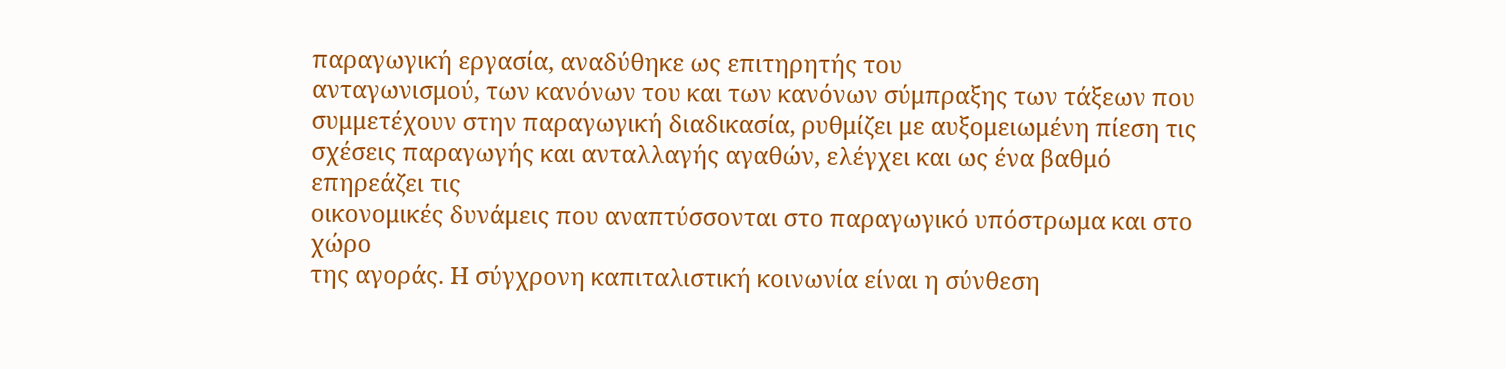παραγωγική εργασία, αναδύθηκε ως επιτηρητής του
ανταγωνισμού, των κανόνων του και των κανόνων σύμπραξης των τάξεων που
συμμετέχουν στην παραγωγική διαδικασία, ρυθμίζει με αυξομειωμένη πίεση τις
σχέσεις παραγωγής και ανταλλαγής αγαθών, ελέγχει και ως ένα βαθμό επηρεάζει τις
οικονομικές δυνάμεις που αναπτύσσονται στο παραγωγικό υπόστρωμα και στο χώρο
της αγοράς. Η σύγχρονη καπιταλιστική κοινωνία είναι η σύνθεση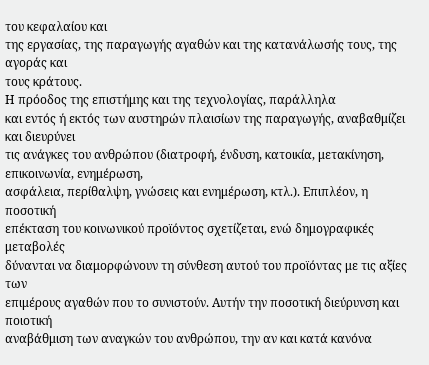του κεφαλαίου και
της εργασίας, της παραγωγής αγαθών και της κατανάλωσής τους, της αγοράς και
τους κράτους.
Η πρόοδος της επιστήμης και της τεχνολογίας, παράλληλα
και εντός ή εκτός των αυστηρών πλαισίων της παραγωγής, αναβαθμίζει και διευρύνει
τις ανάγκες του ανθρώπου (διατροφή, ένδυση, κατοικία, μετακίνηση, επικοινωνία, ενημέρωση,
ασφάλεια, περίθαλψη, γνώσεις και ενημέρωση, κτλ.). Επιπλέον, η ποσοτική
επέκταση του κοινωνικού προϊόντος σχετίζεται, ενώ δημογραφικές μεταβολές
δύνανται να διαμορφώνουν τη σύνθεση αυτού του προϊόντας με τις αξίες των
επιμέρους αγαθών που το συνιστούν. Αυτήν την ποσοτική διεύρυνση και ποιοτική
αναβάθμιση των αναγκών του ανθρώπου, την αν και κατά κανόνα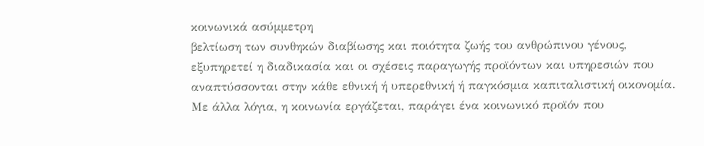κοινωνικά ασύμμετρη
βελτίωση των συνθηκών διαβίωσης και ποιότητα ζωής του ανθρώπινου γένους,
εξυπηρετεί η διαδικασία και οι σχέσεις παραγωγής προϊόντων και υπηρεσιών που
αναπτύσσονται στην κάθε εθνική ή υπερεθνική ή παγκόσμια καπιταλιστική οικονομία.
Με άλλα λόγια, η κοινωνία εργάζεται, παράγει ένα κοινωνικό προϊόν που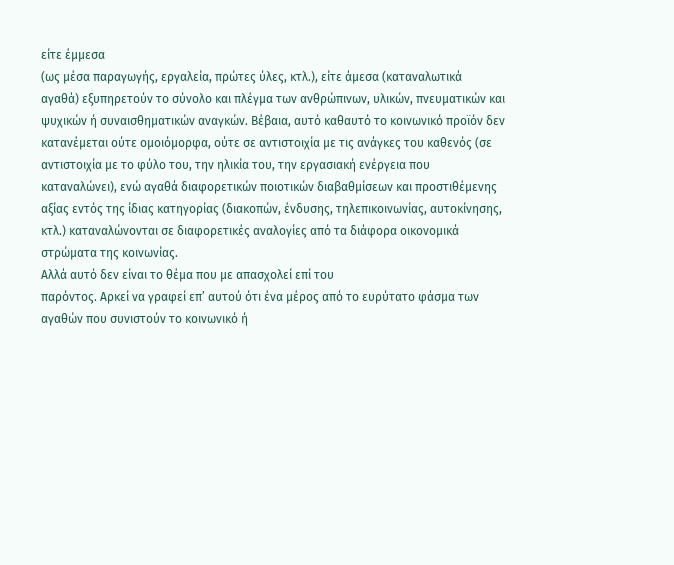είτε έμμεσα
(ως μέσα παραγωγής, εργαλεία, πρώτες ύλες, κτλ.), είτε άμεσα (καταναλωτικά
αγαθά) εξυπηρετούν το σύνολο και πλέγμα των ανθρώπινων, υλικών, πνευματικών και
ψυχικών ή συναισθηματικών αναγκών. Βέβαια, αυτό καθαυτό το κοινωνικό προϊόν δεν
κατανέμεται ούτε ομοιόμορφα, ούτε σε αντιστοιχία με τις ανάγκες του καθενός (σε
αντιστοιχία με το φύλο του, την ηλικία του, την εργασιακή ενέργεια που
καταναλώνει), ενώ αγαθά διαφορετικών ποιοτικών διαβαθμίσεων και προστιθέμενης
αξίας εντός της ίδιας κατηγορίας (διακοπών, ένδυσης, τηλεπικοινωνίας, αυτοκίνησης,
κτλ.) καταναλώνονται σε διαφορετικές αναλογίες από τα διάφορα οικονομικά
στρώματα της κοινωνίας.
Αλλά αυτό δεν είναι το θέμα που με απασχολεί επί του
παρόντος. Αρκεί να γραφεί επ’ αυτού ότι ένα μέρος από το ευρύτατο φάσμα των
αγαθών που συνιστούν το κοινωνικό ή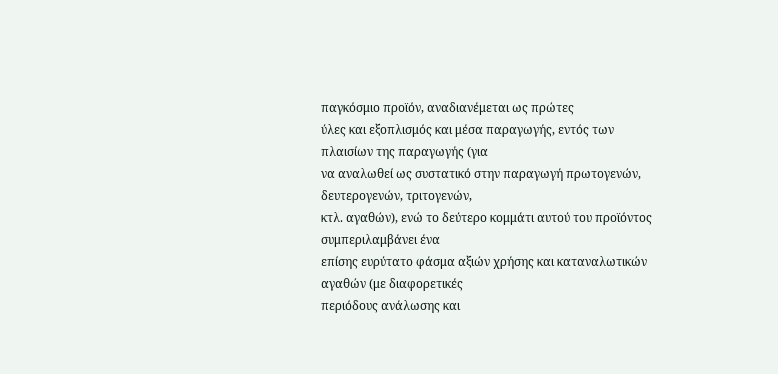παγκόσμιο προϊόν, αναδιανέμεται ως πρώτες
ύλες και εξοπλισμός και μέσα παραγωγής, εντός των πλαισίων της παραγωγής (για
να αναλωθεί ως συστατικό στην παραγωγή πρωτογενών, δευτερογενών, τριτογενών,
κτλ. αγαθών), ενώ το δεύτερο κομμάτι αυτού του προϊόντος συμπεριλαμβάνει ένα
επίσης ευρύτατο φάσμα αξιών χρήσης και καταναλωτικών αγαθών (με διαφορετικές
περιόδους ανάλωσης και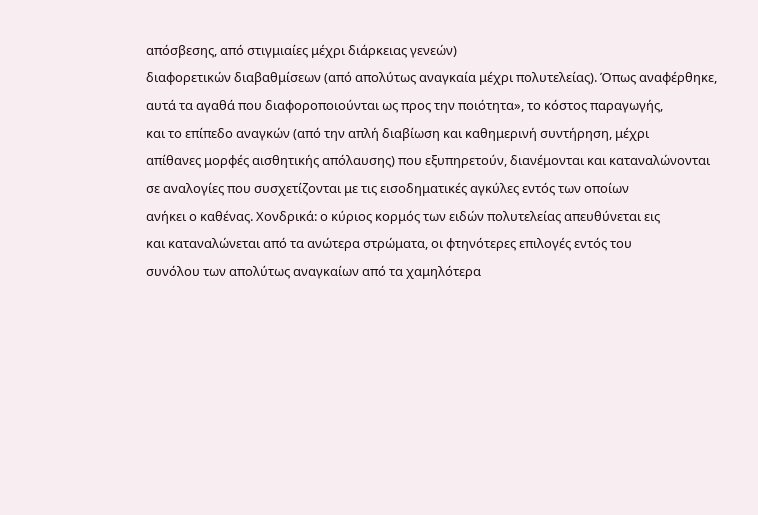απόσβεσης, από στιγμιαίες μέχρι διάρκειας γενεών)
διαφορετικών διαβαθμίσεων (από απολύτως αναγκαία μέχρι πολυτελείας). Όπως αναφέρθηκε,
αυτά τα αγαθά που διαφοροποιούνται ως προς την ποιότητα», το κόστος παραγωγής,
και το επίπεδο αναγκών (από την απλή διαβίωση και καθημερινή συντήρηση, μέχρι
απίθανες μορφές αισθητικής απόλαυσης) που εξυπηρετούν, διανέμονται και καταναλώνονται
σε αναλογίες που συσχετίζονται με τις εισοδηματικές αγκύλες εντός των οποίων
ανήκει ο καθένας. Χονδρικά: ο κύριος κορμός των ειδών πολυτελείας απευθύνεται εις
και καταναλώνεται από τα ανώτερα στρώματα, οι φτηνότερες επιλογές εντός του
συνόλου των απολύτως αναγκαίων από τα χαμηλότερα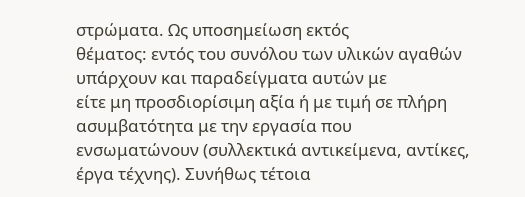στρώματα. Ως υποσημείωση εκτός
θέματος: εντός του συνόλου των υλικών αγαθών υπάρχουν και παραδείγματα αυτών με
είτε μη προσδιορίσιμη αξία ή με τιμή σε πλήρη ασυμβατότητα με την εργασία που
ενσωματώνουν (συλλεκτικά αντικείμενα, αντίκες, έργα τέχνης). Συνήθως τέτοια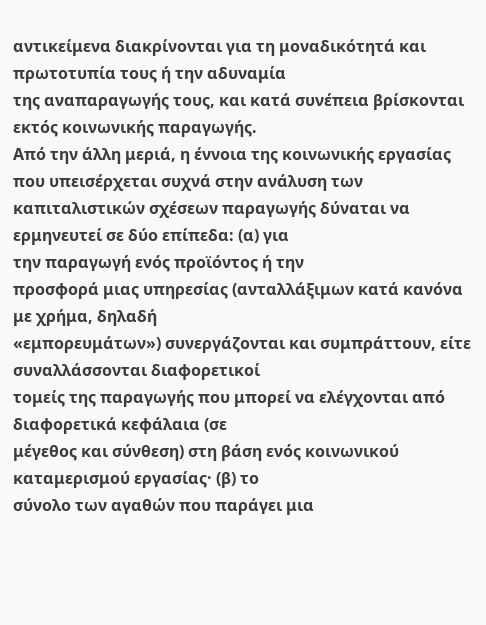αντικείμενα διακρίνονται για τη μοναδικότητά και πρωτοτυπία τους ή την αδυναμία
της αναπαραγωγής τους, και κατά συνέπεια βρίσκονται εκτός κοινωνικής παραγωγής.
Από την άλλη μεριά, η έννοια της κοινωνικής εργασίας που υπεισέρχεται συχνά στην ανάλυση των
καπιταλιστικών σχέσεων παραγωγής δύναται να ερμηνευτεί σε δύο επίπεδα: (α) για
την παραγωγή ενός προϊόντος ή την
προσφορά μιας υπηρεσίας (ανταλλάξιμων κατά κανόνα με χρήμα, δηλαδή
«εμπορευμάτων») συνεργάζονται και συμπράττουν, είτε συναλλάσσονται διαφορετικοί
τομείς της παραγωγής που μπορεί να ελέγχονται από διαφορετικά κεφάλαια (σε
μέγεθος και σύνθεση) στη βάση ενός κοινωνικού
καταμερισμού εργασίας· (β) το
σύνολο των αγαθών που παράγει μια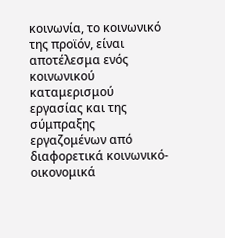κοινωνία, το κοινωνικό της προϊόν, είναι
αποτέλεσμα ενός κοινωνικού καταμερισμού
εργασίας και της σύμπραξης εργαζομένων από διαφορετικά κοινωνικό-οικονομικά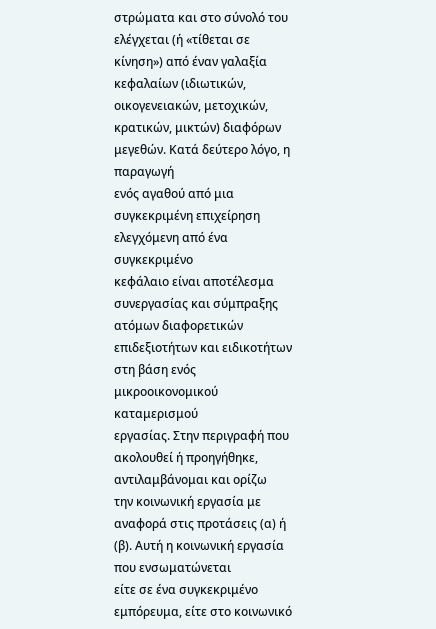στρώματα και στο σύνολό του ελέγχεται (ή «τίθεται σε κίνηση») από έναν γαλαξία
κεφαλαίων (ιδιωτικών, οικογενειακών, μετοχικών, κρατικών, μικτών) διαφόρων
μεγεθών. Κατά δεύτερο λόγο, η παραγωγή
ενός αγαθού από μια συγκεκριμένη επιχείρηση ελεγχόμενη από ένα συγκεκριμένο
κεφάλαιο είναι αποτέλεσμα συνεργασίας και σύμπραξης ατόμων διαφορετικών
επιδεξιοτήτων και ειδικοτήτων στη βάση ενός μικροοικονομικού καταμερισμού
εργασίας. Στην περιγραφή που ακολουθεί ή προηγήθηκε, αντιλαμβάνομαι και ορίζω
την κοινωνική εργασία με αναφορά στις προτάσεις (α) ή (β). Αυτή η κοινωνική εργασία που ενσωματώνεται
είτε σε ένα συγκεκριμένο εμπόρευμα, είτε στο κοινωνικό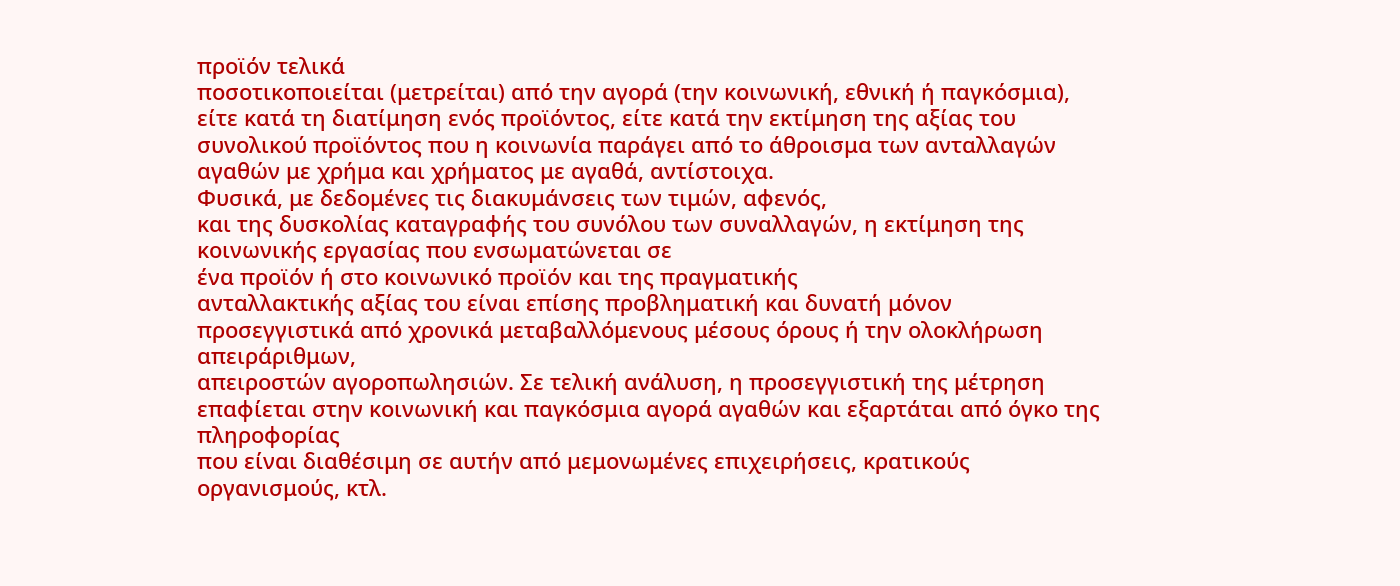προϊόν τελικά
ποσοτικοποιείται (μετρείται) από την αγορά (την κοινωνική, εθνική ή παγκόσμια),
είτε κατά τη διατίμηση ενός προϊόντος, είτε κατά την εκτίμηση της αξίας του
συνολικού προϊόντος που η κοινωνία παράγει από το άθροισμα των ανταλλαγών
αγαθών με χρήμα και χρήματος με αγαθά, αντίστοιχα.
Φυσικά, με δεδομένες τις διακυμάνσεις των τιμών, αφενός,
και της δυσκολίας καταγραφής του συνόλου των συναλλαγών, η εκτίμηση της κοινωνικής εργασίας που ενσωματώνεται σε
ένα προϊόν ή στο κοινωνικό προϊόν και της πραγματικής
ανταλλακτικής αξίας του είναι επίσης προβληματική και δυνατή μόνον
προσεγγιστικά από χρονικά μεταβαλλόμενους μέσους όρους ή την ολοκλήρωση απειράριθμων,
απειροστών αγοροπωλησιών. Σε τελική ανάλυση, η προσεγγιστική της μέτρηση
επαφίεται στην κοινωνική και παγκόσμια αγορά αγαθών και εξαρτάται από όγκο της πληροφορίας
που είναι διαθέσιμη σε αυτήν από μεμονωμένες επιχειρήσεις, κρατικούς
οργανισμούς, κτλ.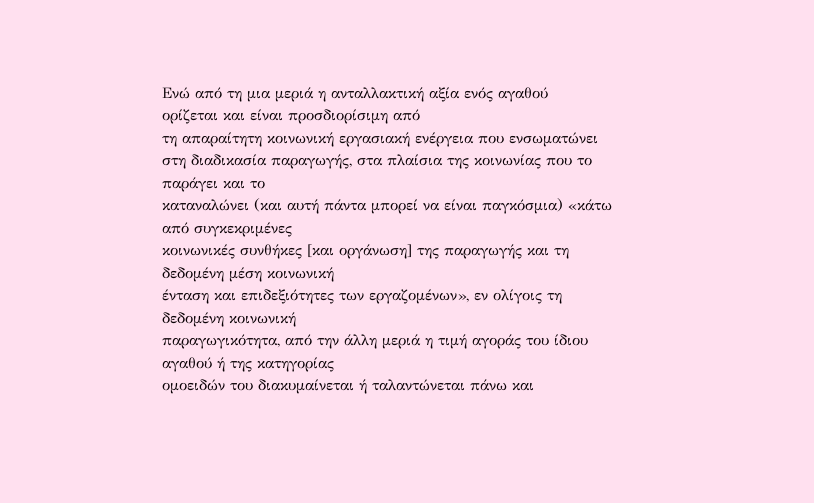Ενώ από τη μια μεριά η ανταλλακτική αξία ενός αγαθού
ορίζεται και είναι προσδιορίσιμη από
τη απαραίτητη κοινωνική εργασιακή ενέργεια που ενσωματώνει
στη διαδικασία παραγωγής, στα πλαίσια της κοινωνίας που το παράγει και το
καταναλώνει (και αυτή πάντα μπορεί να είναι παγκόσμια) «κάτω από συγκεκριμένες
κοινωνικές συνθήκες [και οργάνωση] της παραγωγής και τη δεδομένη μέση κοινωνική
ένταση και επιδεξιότητες των εργαζομένων», εν ολίγοις τη δεδομένη κοινωνική
παραγωγικότητα, από την άλλη μεριά η τιμή αγοράς του ίδιου αγαθού ή της κατηγορίας
ομοειδών του διακυμαίνεται ή ταλαντώνεται πάνω και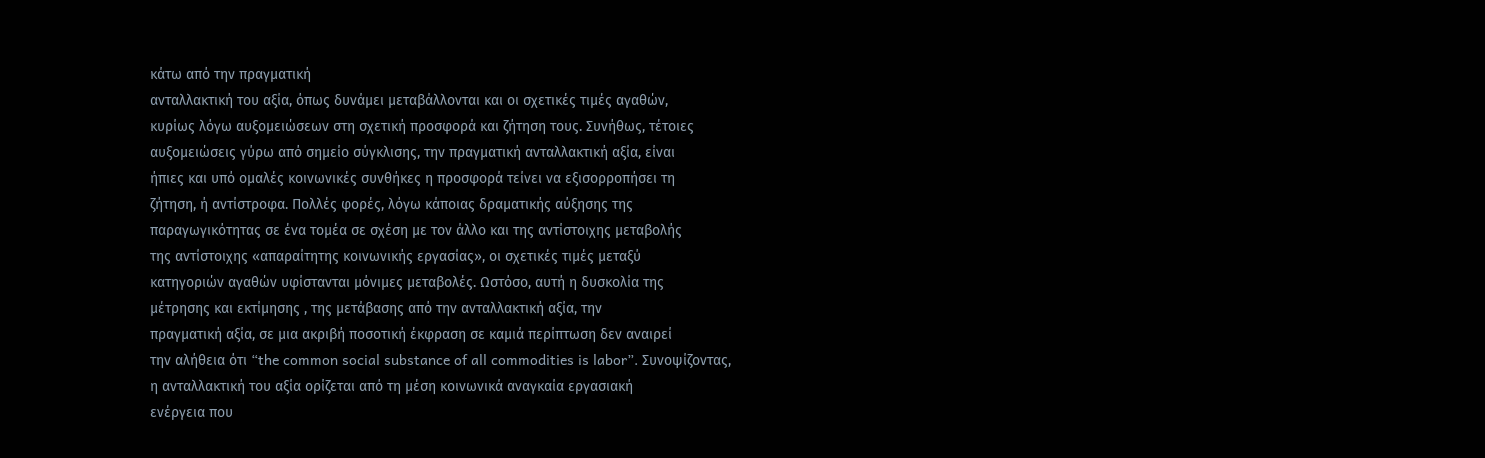κάτω από την πραγματική
ανταλλακτική του αξία, όπως δυνάμει μεταβάλλονται και οι σχετικές τιμές αγαθών,
κυρίως λόγω αυξομειώσεων στη σχετική προσφορά και ζήτηση τους. Συνήθως, τέτοιες
αυξομειώσεις γύρω από σημείο σύγκλισης, την πραγματική ανταλλακτική αξία, είναι
ήπιες και υπό ομαλές κοινωνικές συνθήκες η προσφορά τείνει να εξισορροπήσει τη
ζήτηση, ή αντίστροφα. Πολλές φορές, λόγω κάποιας δραματικής αύξησης της
παραγωγικότητας σε ένα τομέα σε σχέση με τον άλλο και της αντίστοιχης μεταβολής
της αντίστοιχης «απαραίτητης κοινωνικής εργασίας», οι σχετικές τιμές μεταξύ
κατηγοριών αγαθών υφίστανται μόνιμες μεταβολές. Ωστόσο, αυτή η δυσκολία της
μέτρησης και εκτίμησης , της μετάβασης από την ανταλλακτική αξία, την
πραγματική αξία, σε μια ακριβή ποσοτική έκφραση σε καμιά περίπτωση δεν αναιρεί
την αλήθεια ότι “the common social substance of all commodities is labor”. Συνοψίζοντας,
η ανταλλακτική του αξία ορίζεται από τη μέση κοινωνικά αναγκαία εργασιακή
ενέργεια που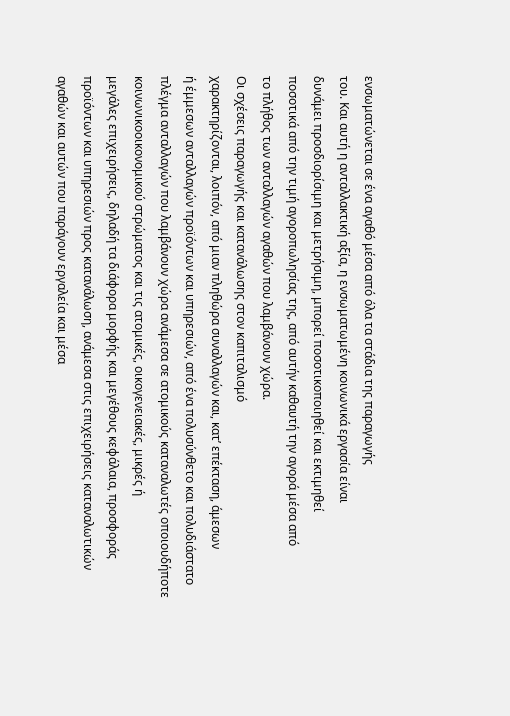ενσωματώνεται σε ένα αγαθό μέσα από όλα τα στάδια της παραγωγής
του. Και αυτή η ανταλλακτική αξία, η ενσωματωμένη κοινωνικά εργασία είναι
δυνάμει προσδιορίσιμη και μετρήσιμη, μπορεί ποσοτικοποιηθεί και εκτιμηθεί
ποσοτικά από την τιμή αγοροπωλησίας της, από αυτήν καθαυτή την αγορά μέσα από
το πλήθος των ανταλλαγών αγαθών που λαμβάνουν χώρα.
Οι σχέσεις παραγωγής και κατανάλωσης στον καπιταλισμό
χαρακτηρίζονται, λοιπόν, από μιαν πληθώρα συναλλαγών και, κατ’ επέκταση, άμεσων
ή έμμεσων ανταλλαγών προϊόντων και υπηρεσιών, από ένα πολυσύνθετο και πολυδιάστατο
πλέγμα ανταλλαγών που λαμβάνουν χώρα ανάμεσα σε ατομικούς καταναλωτές οποιουδήποτε
κοινωνικοοικονομικού στρώματος και τις ατομικές, οικογενειακές, μικρές ή
μεγάλες επιχειρήσεις, δηλαδή τα διάφορα μορφής και μεγέθους κεφάλαια, προσφοράς
προϊόντων και υπηρεσιών προς κατανάλωση, ανάμεσα στις επιχειρήσεις καταναλωτικών
αγαθών και αυτών που παράγουν εργαλεία και μέσα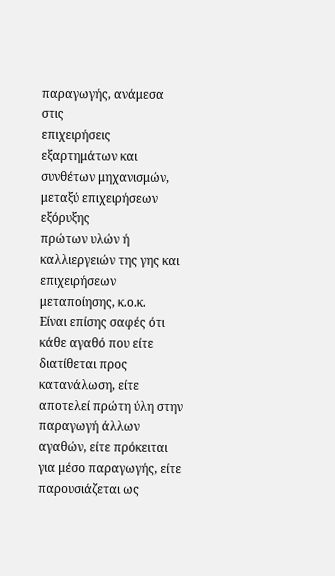παραγωγής, ανάμεσα στις
επιχειρήσεις εξαρτημάτων και συνθέτων μηχανισμών, μεταξύ επιχειρήσεων εξόρυξης
πρώτων υλών ή καλλιεργειών της γης και επιχειρήσεων μεταποίησης, κ.ο.κ.
Είναι επίσης σαφές ότι κάθε αγαθό που είτε διατίθεται προς κατανάλωση, είτε αποτελεί πρώτη ύλη στην παραγωγή άλλων αγαθών, είτε πρόκειται για μέσο παραγωγής, είτε παρουσιάζεται ως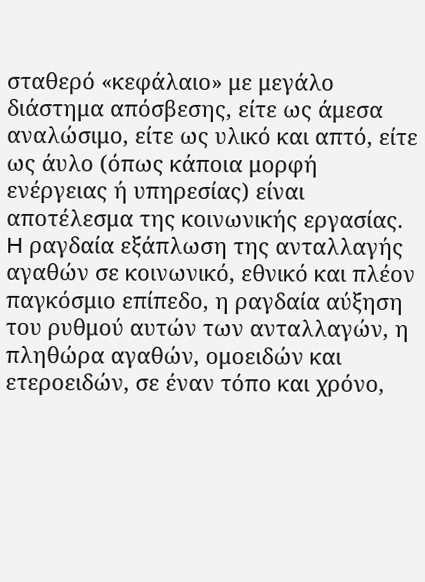σταθερό «κεφάλαιο» με μεγάλο διάστημα απόσβεσης, είτε ως άμεσα αναλώσιμο, είτε ως υλικό και απτό, είτε ως άυλο (όπως κάποια μορφή ενέργειας ή υπηρεσίας) είναι αποτέλεσμα της κοινωνικής εργασίας. H ραγδαία εξάπλωση της ανταλλαγής αγαθών σε κοινωνικό, εθνικό και πλέον παγκόσμιο επίπεδο, η ραγδαία αύξηση του ρυθμού αυτών των ανταλλαγών, η πληθώρα αγαθών, ομοειδών και ετεροειδών, σε έναν τόπο και χρόνο,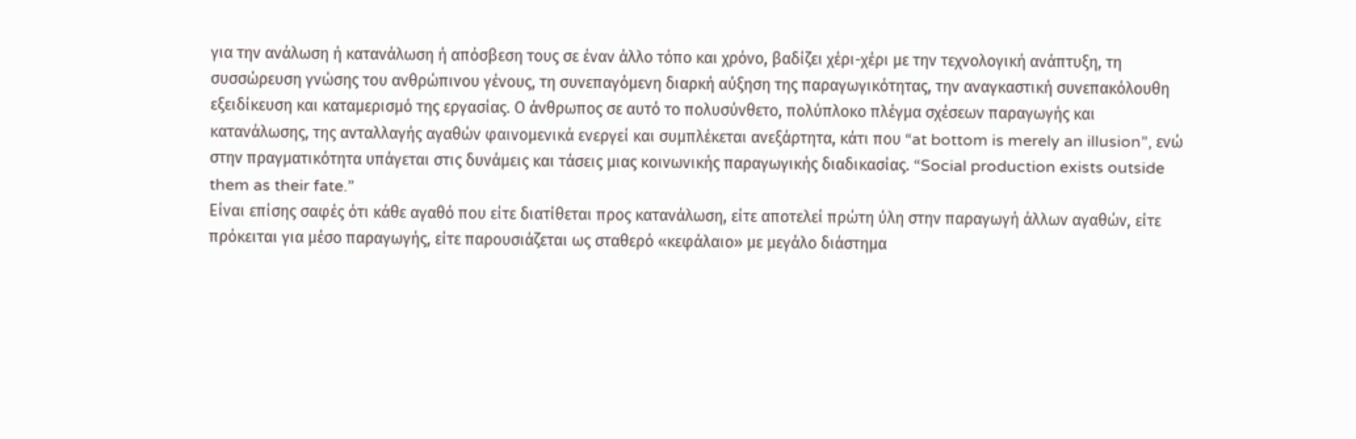για την ανάλωση ή κατανάλωση ή απόσβεση τους σε έναν άλλο τόπο και χρόνο, βαδίζει χέρι-χέρι με την τεχνολογική ανάπτυξη, τη συσσώρευση γνώσης του ανθρώπινου γένους, τη συνεπαγόμενη διαρκή αύξηση της παραγωγικότητας, την αναγκαστική συνεπακόλουθη εξειδίκευση και καταμερισμό της εργασίας. Ο άνθρωπος σε αυτό το πολυσύνθετο, πολύπλοκο πλέγμα σχέσεων παραγωγής και κατανάλωσης, της ανταλλαγής αγαθών φαινομενικά ενεργεί και συμπλέκεται ανεξάρτητα, κάτι που “at bottom is merely an illusion”, ενώ στην πραγματικότητα υπάγεται στις δυνάμεις και τάσεις μιας κοινωνικής παραγωγικής διαδικασίας. “Social production exists outside them as their fate.”
Είναι επίσης σαφές ότι κάθε αγαθό που είτε διατίθεται προς κατανάλωση, είτε αποτελεί πρώτη ύλη στην παραγωγή άλλων αγαθών, είτε πρόκειται για μέσο παραγωγής, είτε παρουσιάζεται ως σταθερό «κεφάλαιο» με μεγάλο διάστημα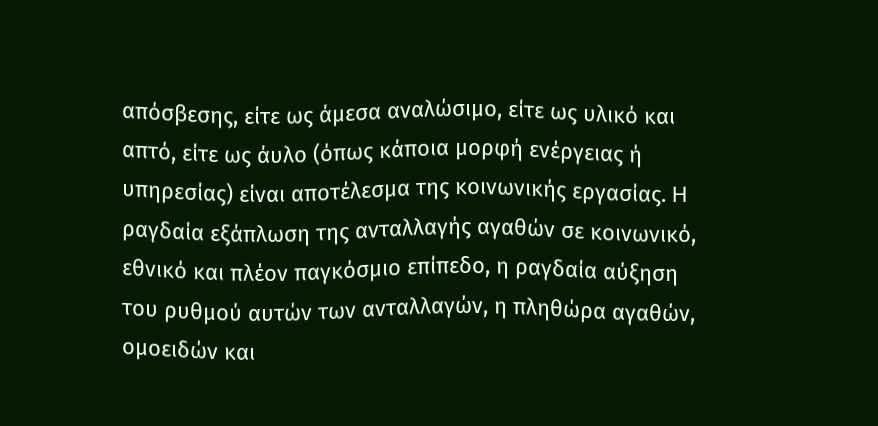απόσβεσης, είτε ως άμεσα αναλώσιμο, είτε ως υλικό και απτό, είτε ως άυλο (όπως κάποια μορφή ενέργειας ή υπηρεσίας) είναι αποτέλεσμα της κοινωνικής εργασίας. H ραγδαία εξάπλωση της ανταλλαγής αγαθών σε κοινωνικό, εθνικό και πλέον παγκόσμιο επίπεδο, η ραγδαία αύξηση του ρυθμού αυτών των ανταλλαγών, η πληθώρα αγαθών, ομοειδών και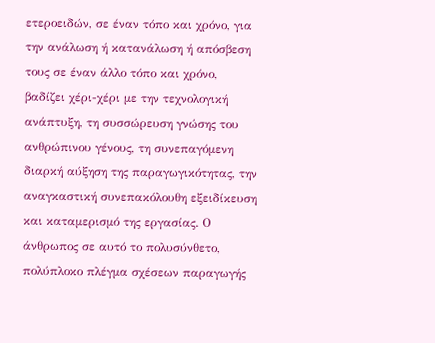ετεροειδών, σε έναν τόπο και χρόνο, για την ανάλωση ή κατανάλωση ή απόσβεση τους σε έναν άλλο τόπο και χρόνο, βαδίζει χέρι-χέρι με την τεχνολογική ανάπτυξη, τη συσσώρευση γνώσης του ανθρώπινου γένους, τη συνεπαγόμενη διαρκή αύξηση της παραγωγικότητας, την αναγκαστική συνεπακόλουθη εξειδίκευση και καταμερισμό της εργασίας. Ο άνθρωπος σε αυτό το πολυσύνθετο, πολύπλοκο πλέγμα σχέσεων παραγωγής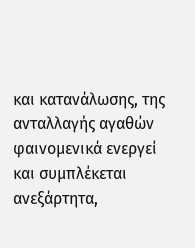και κατανάλωσης, της ανταλλαγής αγαθών φαινομενικά ενεργεί και συμπλέκεται ανεξάρτητα,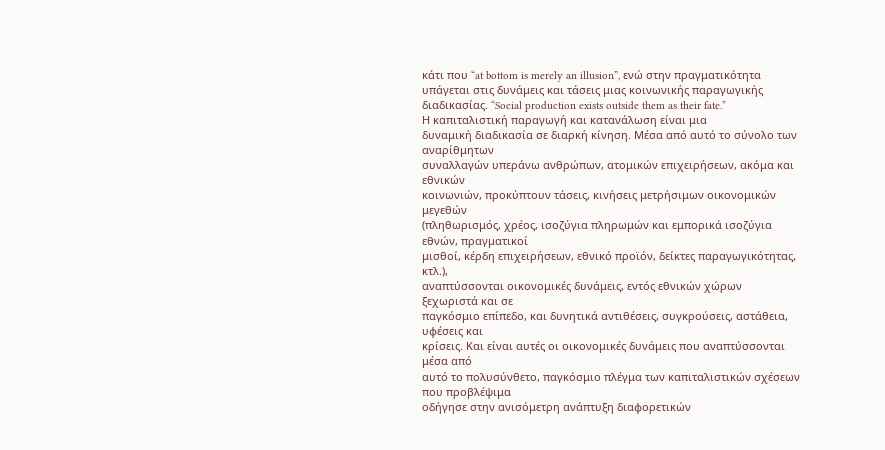κάτι που “at bottom is merely an illusion”, ενώ στην πραγματικότητα υπάγεται στις δυνάμεις και τάσεις μιας κοινωνικής παραγωγικής διαδικασίας. “Social production exists outside them as their fate.”
Η καπιταλιστική παραγωγή και κατανάλωση είναι μια
δυναμική διαδικασία σε διαρκή κίνηση. Μέσα από αυτό το σύνολο των αναρίθμητων
συναλλαγών υπεράνω ανθρώπων, ατομικών επιχειρήσεων, ακόμα και εθνικών
κοινωνιών, προκύπτουν τάσεις, κινήσεις μετρήσιμων οικονομικών μεγεθών
(πληθωρισμός, χρέος, ισοζύγια πληρωμών και εμπορικά ισοζύγια εθνών, πραγματικοί
μισθοί, κέρδη επιχειρήσεων, εθνικό προϊόν, δείκτες παραγωγικότητας, κτλ.),
αναπτύσσονται οικονομικές δυνάμεις, εντός εθνικών χώρων ξεχωριστά και σε
παγκόσμιο επίπεδο, και δυνητικά αντιθέσεις, συγκρούσεις, αστάθεια, υφέσεις και
κρίσεις. Και είναι αυτές οι οικονομικές δυνάμεις που αναπτύσσονται μέσα από
αυτό το πολυσύνθετο, παγκόσμιο πλέγμα των καπιταλιστικών σχέσεων που προβλέψιμα
οδήγησε στην ανισόμετρη ανάπτυξη διαφορετικών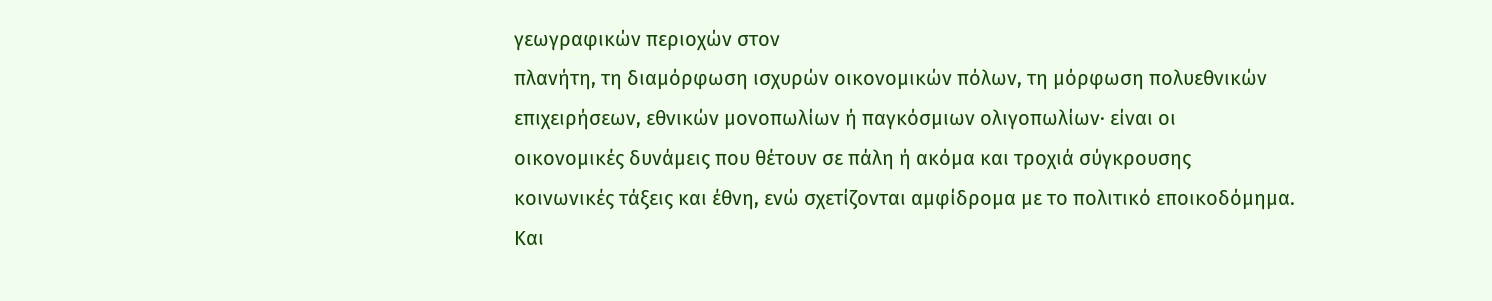γεωγραφικών περιοχών στον
πλανήτη, τη διαμόρφωση ισχυρών οικονομικών πόλων, τη μόρφωση πολυεθνικών
επιχειρήσεων, εθνικών μονοπωλίων ή παγκόσμιων ολιγοπωλίων· είναι οι
οικονομικές δυνάμεις που θέτουν σε πάλη ή ακόμα και τροχιά σύγκρουσης
κοινωνικές τάξεις και έθνη, ενώ σχετίζονται αμφίδρομα με το πολιτικό εποικοδόμημα.
Και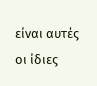είναι αυτές οι ίδιες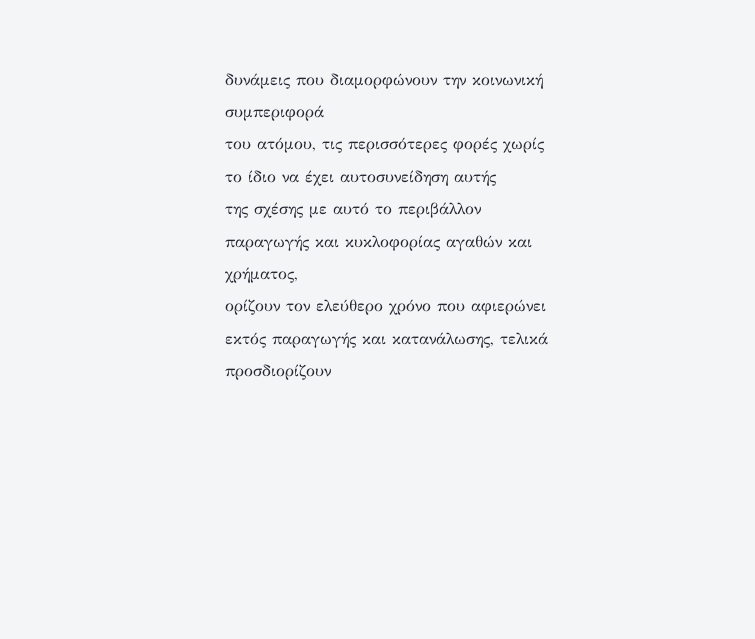δυνάμεις που διαμορφώνουν την κοινωνική συμπεριφορά
του ατόμου, τις περισσότερες φορές χωρίς το ίδιο να έχει αυτοσυνείδηση αυτής
της σχέσης με αυτό το περιβάλλον παραγωγής και κυκλοφορίας αγαθών και χρήματος,
ορίζουν τον ελεύθερο χρόνο που αφιερώνει εκτός παραγωγής και κατανάλωσης, τελικά
προσδιορίζουν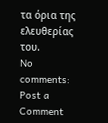τα όρια της ελευθερίας του.
No comments:
Post a Comment